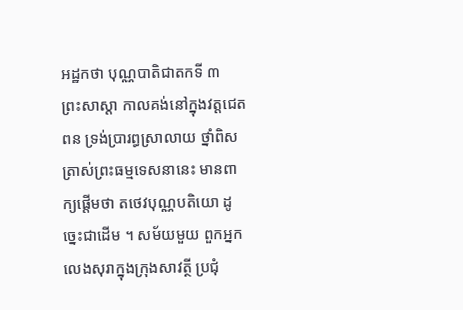អដ្ឋកថា បុណ្ណបាតិជាតកទី ៣
ព្រះសាស្តា កាលគង់នៅក្នុងវត្តជេតពន ទ្រង់ប្រារព្ធស្រាលាយ ថ្នាំពិស ត្រាស់ព្រះធម្មទេសនានេះ មានពាក្យផ្តើមថា តថេវបុណ្ណបតិយោ ដូច្នេះជាដើម ។ សម័យមួយ ពួកអ្នកលេងសុរាក្នុងក្រុងសាវត្ថី ប្រជុំ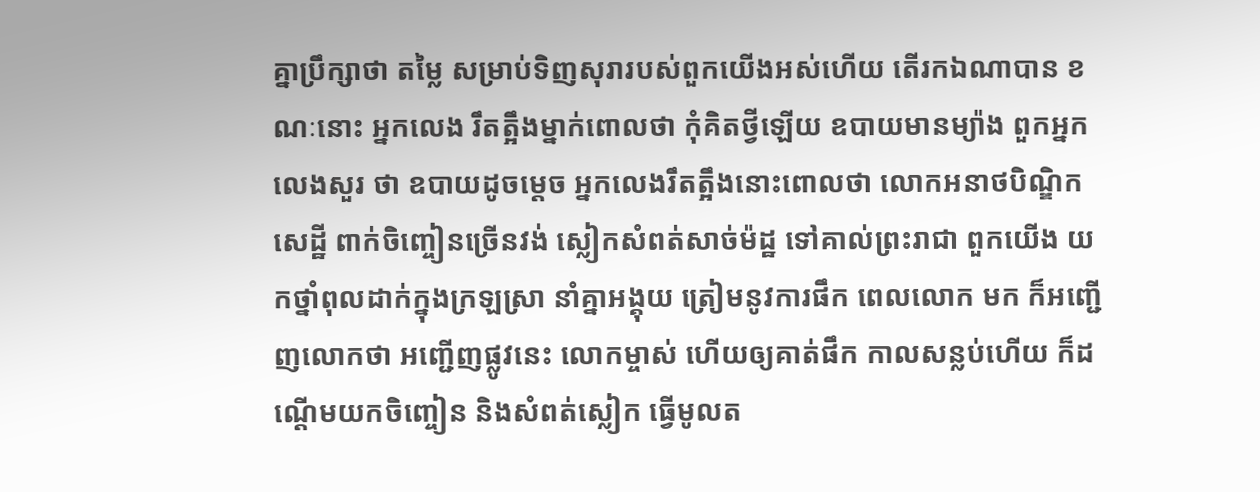គ្នាប្រឹក្សាថា តម្លៃ សម្រាប់ទិញសុរារបស់ពួកយើងអស់ហើយ តើរកឯណាបាន ខណៈនោះ អ្នកលេង រឹតត្អឹងម្នាក់ពោលថា កុំគិតថ្វីឡើយ ឧបាយមានម្យ៉ាង ពួកអ្នកលេងសួរ ថា ឧបាយដូចម្តេច អ្នកលេងរឹតត្អឹងនោះពោលថា លោកអនាថបិណ្ឌិកសេដ្ឋី ពាក់ចិញ្ចៀនច្រើនវង់ ស្លៀកសំពត់សាច់ម៉ដ្ឋ ទៅគាល់ព្រះរាជា ពួកយើង យកថ្នាំពុលដាក់ក្នុងក្រឡស្រា នាំគ្នាអង្គុយ ត្រៀមនូវការផឹក ពេលលោក មក ក៏អញ្ជើញលោកថា អញ្ជើញផ្លូវនេះ លោកម្ចាស់ ហើយឲ្យគាត់ផឹក កាលសន្លប់ហើយ ក៏ដណ្តើមយកចិញ្ចៀន និងសំពត់ស្លៀក ធ្វើមូលត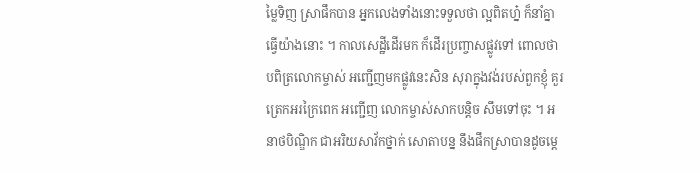ម្លៃទិញ ស្រាផឹកបាន អ្នកលេងទាំងនោះទទួលថា ល្អពិតហ្ន៎ ក៏នាំគ្នាធ្វើយ៉ាងនោះ ។ កាលសេដ្ឋីដើរមក ក៏ដើរប្រញ្ចាសផ្លូវទៅ ពោលថា បពិត្រលោកម្ចាស់ អញ្ជើញមកផ្លូវនេះសិន សុរាក្នុងវង់របស់ពួកខ្ញុំ គួរត្រេកអរក្រៃពេក អញ្ជើញ លោកម្ចាស់សាកបន្តិច សឹមទៅចុះ ។ អនាថបិណ្ឌិក ជាអរិយសាវ័កថ្នាក់ សោតាបន្ន នឹងផឹកស្រាបានដូចម្តេ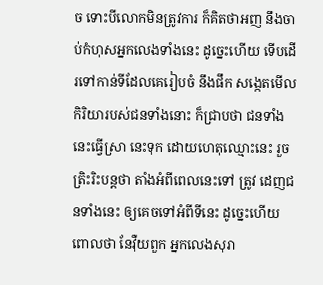ច ទោះបីលោកមិនត្រូវការ ក៏គិតថាអញ នឹងចាប់កំហុសអ្នកលេងទាំងនេះ ដូច្នេះហើយ ទើបដើរទៅកាន់ទីដែលគេរៀបចំ នឹងផឹក សង្កេតមើលកិរិយារបស់ជនទាំងនោះ ក៏ជ្រាបថា ជនទាំងនេះធ្វើស្រា នេះទុក ដោយហេតុឈ្មោះនេះ រួចត្រិះរិះបន្តថា តាំងអំពីពេលនេះទៅ ត្រូវ ដេញជនទាំងនេះ ឲ្យគេចទៅអំពីទីនេះ ដូច្នេះហើយ ពោលថា នែវុឺយពួក អ្នកលេងសុរា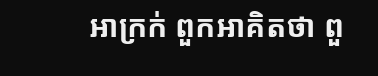អាក្រក់ ពួកអាគិតថា ពួ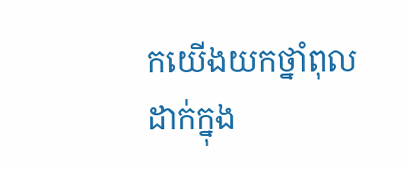កយើងយកថ្នាំពុលដាក់ក្នុង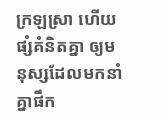ក្រឡស្រា ហើយផ្សំគំនិតគ្នា ឲ្យមនុស្សដែលមកនាំគ្នាផឹក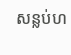សន្លប់ហ